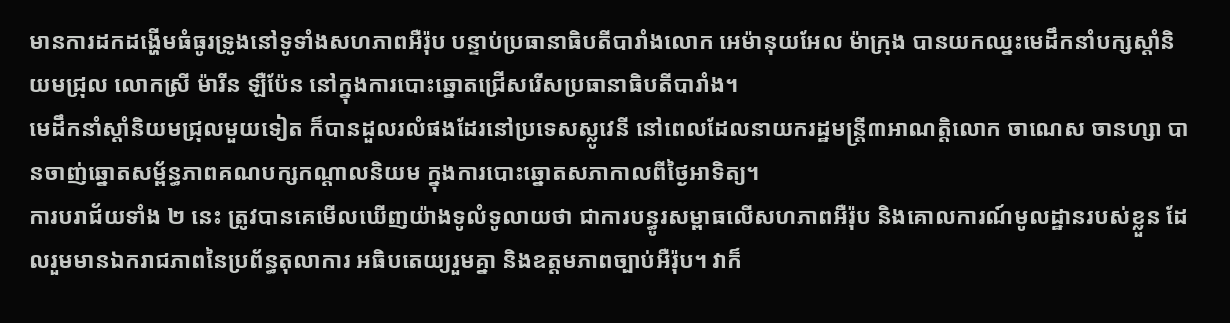មានការដកដង្ហើមធំធូរទ្រូងនៅទូទាំងសហភាពអឺរ៉ុប បន្ទាប់ប្រធានាធិបតីបារាំងលោក អេម៉ានុយអែល ម៉ាក្រុង បានយកឈ្នះមេដឹកនាំបក្សស្ដាំនិយមជ្រុល លោកស្រី ម៉ារីន ឡឺប៉ែន នៅក្នុងការបោះឆ្នោតជ្រើសរើសប្រធានាធិបតីបារាំង។
មេដឹកនាំស្ដាំនិយមជ្រុលមួយទៀត ក៏បានដួលរលំផងដែរនៅប្រទេសស្លូវេនី នៅពេលដែលនាយករដ្ឋមន្ត្រី៣អាណត្តិលោក ចាណេស ចានហ្សា បានចាញ់ឆ្នោតសម្ព័ន្ធភាពគណបក្សកណ្ដាលនិយម ក្នុងការបោះឆ្នោតសភាកាលពីថ្ងៃអាទិត្យ។
ការបរាជ័យទាំង ២ នេះ ត្រូវបានគេមើលឃើញយ៉ាងទូលំទូលាយថា ជាការបន្ធូរសម្ពាធលើសហភាពអឺរ៉ុប និងគោលការណ៍មូលដ្ឋានរបស់ខ្លួន ដែលរួមមានឯករាជភាពនៃប្រព័ន្ធតុលាការ អធិបតេយ្យរួមគ្នា និងឧត្ដមភាពច្បាប់អឺរ៉ុប។ វាក៏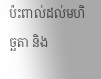ប៉ះពាល់ដល់មហិច្ឆតា និង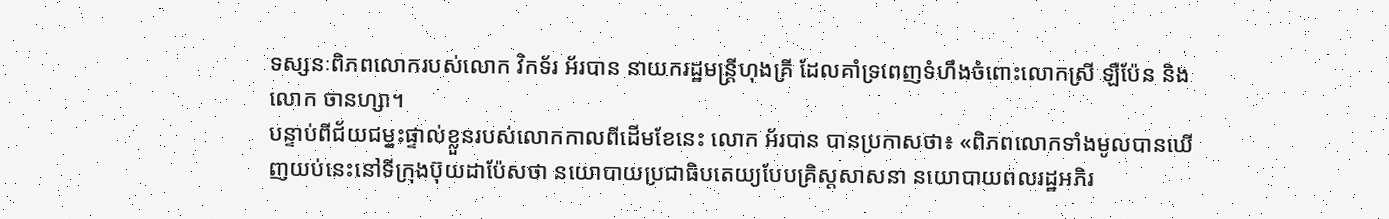ទស្សនៈពិភពលោករបស់លោក វិកទ័រ អ័របាន នាយករដ្ឋមន្ត្រីហុងគ្រី ដែលគាំទ្រពេញទំហឹងចំពោះលោកស្រី ឡឺប៉ែន និងលោក ចានហ្សា។
បន្ទាប់ពីជ័យជម្នះផ្ទាល់ខ្លួនរបស់លោកកាលពីដើមខែនេះ លោក អ័របាន បានប្រកាសថា៖ «ពិភពលោកទាំងមូលបានឃើញយប់នេះនៅទីក្រុងប៊ុយដាប៉ែសថា នយោបាយប្រជាធិបតេយ្យបែបគ្រិស្តសាសនា នយោបាយពលរដ្ឋអភិរ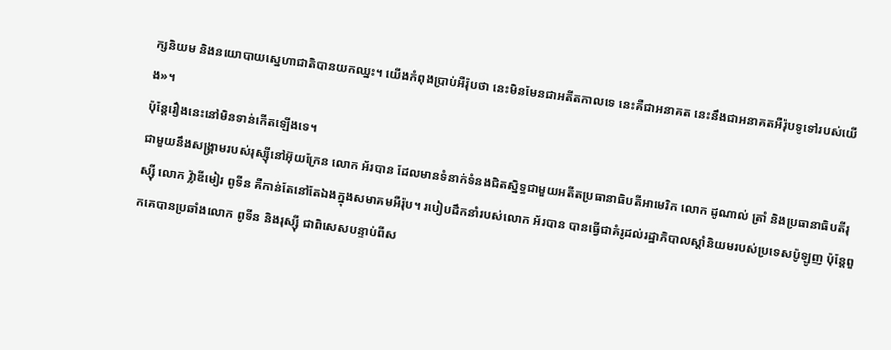ក្សនិយម និងនយោបាយស្នេហាជាតិបានយកឈ្នះ។ យើងកំពុងប្រាប់អឺរ៉ុបថា នេះមិនមែនជាអតីតកាលទេ នេះគឺជាអនាគត នេះនឹងជាអនាគតអឺរ៉ុបទូទៅរបស់យើង»។
ប៉ុន្តែរឿងនេះនៅមិនទាន់កើតឡើងទេ។
ជាមួយនឹងសង្គ្រាមរបស់រុស្ស៊ីនៅអ៊ុយក្រែន លោក អ័របាន ដែលមានទំនាក់ទំនងជិតស្និទ្ធជាមួយអតីតប្រធានាធិបតីអាមេរិក លោក ដូណាល់ ត្រាំ និងប្រធានាធិបតីរុស្ស៊ី លោក វ្ល៉ាឌីមៀរ ពូទីន គឺកាន់តែនៅតែឯងក្នុងសមាគមអឺរ៉ុប។ របៀបដឹកនាំរបស់លោក អ័របាន បានធ្វើជាគំរូដល់រដ្ឋាភិបាលស្ដាំនិយមរបស់ប្រទេសប៉ូឡូញ ប៉ុន្តែពួកគេបានប្រឆាំងលោក ពូទីន និងរុស្ស៊ី ជាពិសេសបន្ទាប់ពីស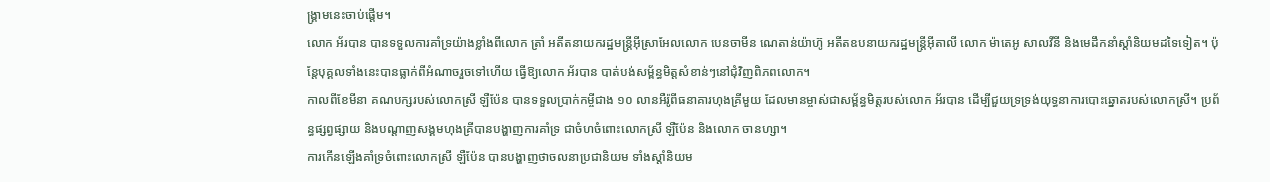ង្គ្រាមនេះចាប់ផ្ដើម។
លោក អ័របាន បានទទួលការគាំទ្រយ៉ាងខ្លាំងពីលោក ត្រាំ អតីតនាយករដ្ឋមន្ត្រីអ៊ីស្រាអែលលោក បេនចាមីន ណេតាន់យ៉ាហ៊ូ អតីតឧបនាយករដ្ឋមន្ត្រីអ៊ីតាលី លោក ម៉ាតេអូ សាលវីនី និងមេដឹកនាំស្ដាំនិយមដទៃទៀត។ ប៉ុន្តែបុគ្គលទាំងនេះបានធ្លាក់ពីអំណាចរួចទៅហើយ ធ្វើឱ្យលោក អ័របាន បាត់បង់សម្ព័ន្ធមិត្តសំខាន់ៗនៅជុំវិញពិភពលោក។
កាលពីខែមីនា គណបក្សរបស់លោកស្រី ឡឺប៉ែន បានទទួលប្រាក់កម្ចីជាង ១០ លានអឺរ៉ូពីធនាគារហុងគ្រីមួយ ដែលមានម្ចាស់ជាសម្ព័ន្ធមិត្តរបស់លោក អ័របាន ដើម្បីជួយទ្រទ្រង់យុទ្ធនាការបោះឆ្នោតរបស់លោកស្រី។ ប្រព័ន្ធផ្សព្វផ្សាយ និងបណ្ដាញសង្គមហុងគ្រីបានបង្ហាញការគាំទ្រ ជាចំហចំពោះលោកស្រី ឡឺប៉ែន និងលោក ចានហ្សា។
ការកើនឡើងគាំទ្រចំពោះលោកស្រី ឡឺប៉ែន បានបង្ហាញថាចលនាប្រជានិយម ទាំងស្ដាំនិយម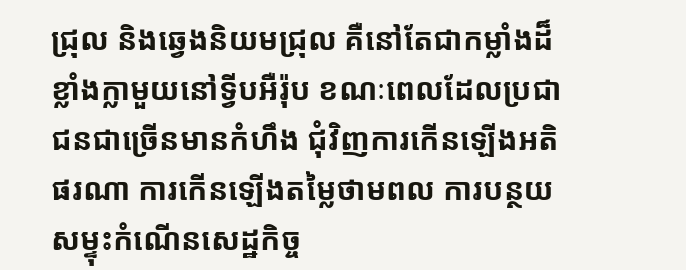ជ្រុល និងឆ្វេងនិយមជ្រុល គឺនៅតែជាកម្លាំងដ៏ខ្លាំងក្លាមួយនៅទ្វីបអឺរ៉ុប ខណៈពេលដែលប្រជាជនជាច្រើនមានកំហឹង ជុំវិញការកើនឡើងអតិផរណា ការកើនឡើងតម្លៃថាមពល ការបន្ថយសម្ទុះកំណើនសេដ្ឋកិច្ច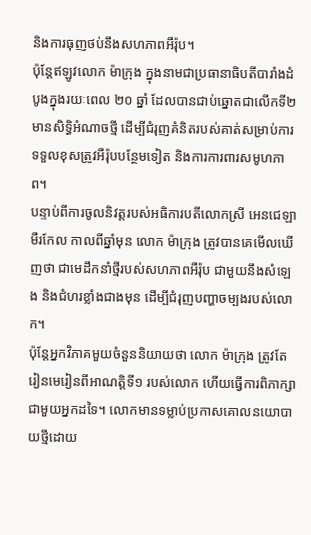និងការធុញថប់នឹងសហភាពអឺរ៉ុប។
ប៉ុន្តែឥឡូវលោក ម៉ាក្រុង ក្នុងនាមជាប្រធានាធិបតីបារាំងដំបូងក្នុងរយៈពេល ២០ ឆ្នាំ ដែលបានជាប់ឆ្នោតជាលើកទី២ មានសិទ្ធិអំណាចថ្មី ដើម្បីជំរុញគំនិតរបស់គាត់សម្រាប់ការទទួលខុសត្រូវអឺរ៉ុបបន្ថែមទៀត និងការការពារសមូហភាព។
បន្ទាប់ពីការចូលនិវត្តរបស់អធិការបតីលោកស្រី អេនជេឡា មឺរកែល កាលពីឆ្នាំមុន លោក ម៉ាក្រុង ត្រូវបានគេមើលឃើញថា ជាមេដឹកនាំថ្មីរបស់សហភាពអឺរ៉ុប ជាមួយនឹងសំឡេង និងជំហរខ្លាំងជាងមុន ដើម្បីជំរុញបញ្ហាចម្បងរបស់លោក។
ប៉ុន្តែអ្នកវិភាគមួយចំនួននិយាយថា លោក ម៉ាក្រុង ត្រូវតែរៀនមេរៀនពីអាណត្តិទី១ របស់លោក ហើយធ្វើការពិភាក្សាជាមួយអ្នកដទៃ។ លោកមានទម្លាប់ប្រកាសគោលនយោបាយថ្មីដោយ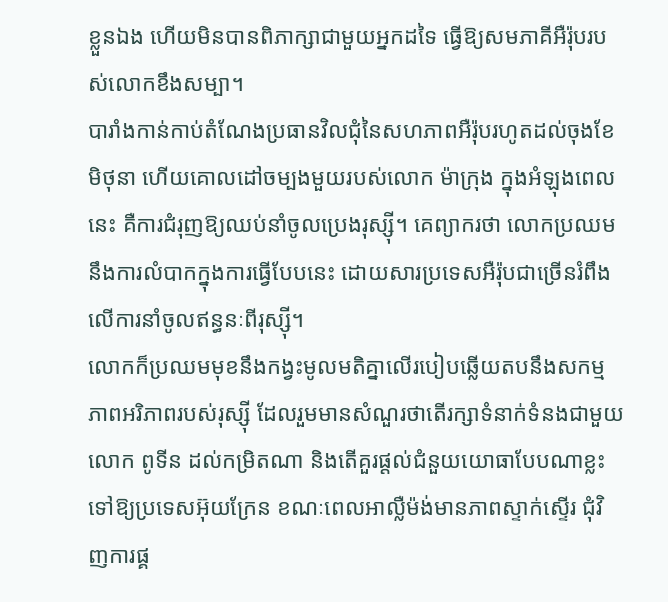ខ្លួនឯង ហើយមិនបានពិភាក្សាជាមួយអ្នកដទៃ ធ្វើឱ្យសមភាគីអឺរ៉ុបរបស់លោកខឹងសម្បា។
បារាំងកាន់កាប់តំណែងប្រធានវិលជុំនៃសហភាពអឺរ៉ុបរហូតដល់ចុងខែមិថុនា ហើយគោលដៅចម្បងមួយរបស់លោក ម៉ាក្រុង ក្នុងអំឡុងពេលនេះ គឺការជំរុញឱ្យឈប់នាំចូលប្រេងរុស្ស៊ី។ គេព្យាករថា លោកប្រឈមនឹងការលំបាកក្នុងការធ្វើបែបនេះ ដោយសារប្រទេសអឺរ៉ុបជាច្រើនរំពឹងលើការនាំចូលឥន្ធនៈពីរុស្ស៊ី។
លោកក៏ប្រឈមមុខនឹងកង្វះមូលមតិគ្នាលើរបៀបឆ្លើយតបនឹងសកម្មភាពអរិភាពរបស់រុស្ស៊ី ដែលរួមមានសំណួរថាតើរក្សាទំនាក់ទំនងជាមួយលោក ពូទីន ដល់កម្រិតណា និងតើគួរផ្ដល់ជំនួយយោធាបែបណាខ្លះទៅឱ្យប្រទេសអ៊ុយក្រែន ខណៈពេលអាល្លឺម៉ង់មានភាពស្ទាក់ស្ទើរ ជុំវិញការផ្គ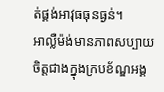ត់ផ្គង់អាវុធធុនធ្ងន់។
អាល្លឺម៉ង់មានភាពសប្បាយចិត្តជាងក្នុងក្របខ័ណ្ឌអង្គ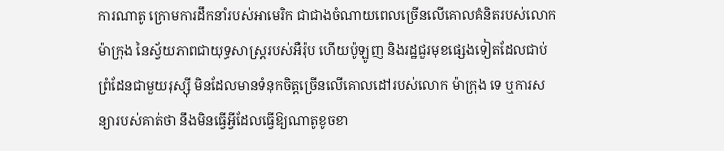ការណាតូ ក្រោមការដឹកនាំរបស់អាមេរិក ជាជាងចំណាយពេលច្រើនលើគោលគំនិតរបស់លោក ម៉ាក្រុង នៃស្វ័យភាពជាយុទ្ធសាស្ត្ររបស់អឺរ៉ុប ហើយប៉ូឡូញ និងរដ្ឋជួរមុខផ្សេងទៀតដែលជាប់ព្រំដែនជាមួយរុស្ស៊ី មិនដែលមានទំនុកចិត្តច្រើនលើគោលដៅរបស់លោក ម៉ាក្រុង ទេ ឬការសន្យារបស់គាត់ថា នឹងមិនធ្វើអ្វីដែលធ្វើឱ្យណាតូខូចខា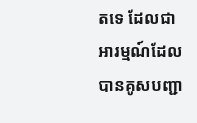តទេ ដែលជាអារម្មណ៍ដែលបានគូសបញ្ជា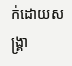ក់ដោយសង្គ្រា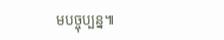មបច្ចុប្បន្ន៕